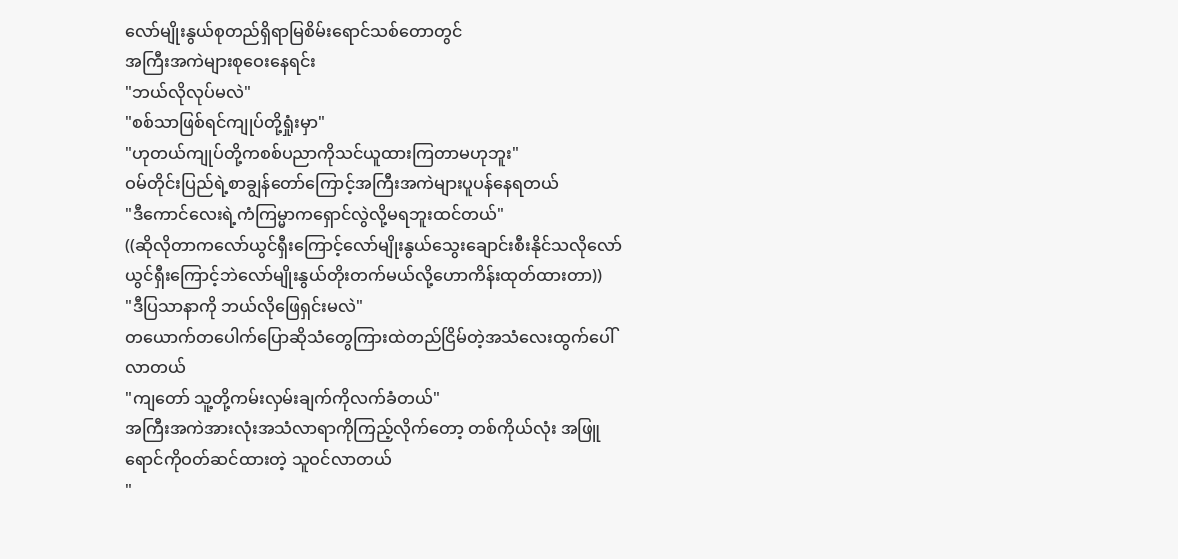လော်မျိုးနွယ်စုတည်ရှိရာမြစိမ်းရောင်သစ်တောတွင်
အကြီးအကဲများစုဝေးနေရင်း
"ဘယ်လိုလုပ်မလဲ"
"စစ်သာဖြစ်ရင်ကျုပ်တို့ရှုံးမှာ"
"ဟုတယ်ကျုပ်တို့ကစစ်ပညာကိုသင်ယူထားကြတာမဟုဘူး"
ဝမ်တိုင်းပြည်ရဲ့စာချွန်တော်ကြောင့်အကြီးအကဲများပူပန်နေရတယ်
"ဒီကောင်လေးရဲ့ကံကြမ္မာကရှောင်လွဲလို့မရဘူးထင်တယ်"
((ဆိုလိုတာကလော်ယွင်ရှီးကြောင့်လော်မျိုးနွယ်သွေးချောင်းစီးနိုင်သလိုလော်ယွင်ရှီးကြောင့်ဘဲလော်မျိုးနွယ်တိုးတက်မယ်လို့ဟောကိန်းထုတ်ထားတာ))
"ဒီပြသာနာကို ဘယ်လိုဖြေရှင်းမလဲ"
တယောက်တပေါက်ပြောဆိုသံတွေကြားထဲတည်ငြိမ်တဲ့အသံလေးထွက်ပေါ်လာတယ်
"ကျတော် သူ့တို့ကမ်းလှမ်းချက်ကိုလက်ခံတယ်"
အကြီးအကဲအားလုံးအသံလာရာကိုကြည့်လိုက်တော့ တစ်ကိုယ်လုံး အဖြူရောင်ကိုဝတ်ဆင်ထားတဲ့ သူဝင်လာတယ်
"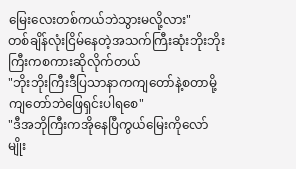မြေးလေးတစ်ကယ်ဘဲသွားမလို့လား"
တစ်ချိန်လုံးငြိမ်နေတဲ့အသက်ကြီးဆုံးဘိုးဘိုးကြီးကစကားဆိုလိုက်တယ်
"ဘိုးဘိုးကြီးဒီပြသာနာကကျတော်နဲ့စတာမို့ကျတော်ဘဲဖြေရှင်းပါရစေ"
"ဒီအဘိုကြီးကအိုနေပြီကွယ်မြေးကိုလော်မျိုး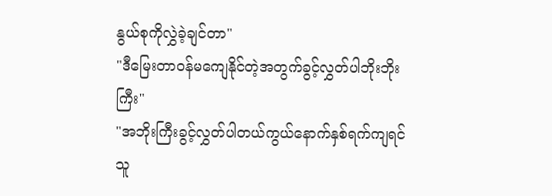နွယ်စုကိုလွှဲခဲ့ချင်တာ"
"ဒီမြေးတာဝန်မကျေနိုင်တဲ့အတွက်ခွင့်လွှတ်ပါဘိုးဘိုးကြီး"
"အဘိုးကြီးခွင့်လွှတ်ပါတယ်ကွယ်နောက်နှစ်ရက်ကျရင်သူ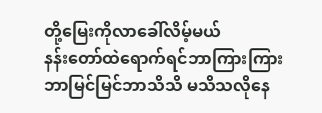တို့မြေးကိုလာခေါ်လိမ့်မယ်
နန်းတော်ထဲရောက်ရင်ဘာကြားကြားဘာမြင်မြင်ဘာသိသိ မသိသလိုနေ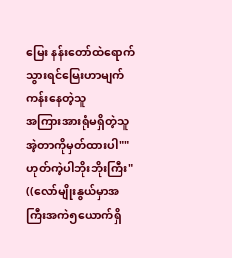မြေး နန်းတော်ထဲရောက်သွားရင်မြေးဟာမျက်ကန်းနေတဲ့သူ
အကြားအားရုံမရှိတဲ့သူ အဲ့တာကိုမှတ်ထားပါ""ဟုတ်ကဲ့ပါဘိုးဘိုးကြီး"
((လော်မျိုးနွယ်မှာအကြီးအကဲ၅ယောက်ရှိ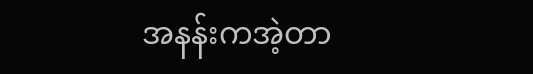အနန်းကအဲ့တာ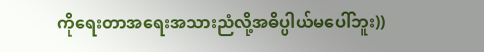ကိုရေးတာအရေးအသားညံလို့အဓိပ္ပါယ်မပေါ်ဘူး))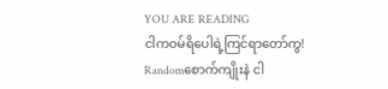YOU ARE READING
ငါကဝမ်ရိပေါရဲ့ကြင်ရာတော်ကွ!
Randomစောက်ကျိုးနဲ ငါ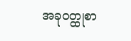အခုဝတ္ထုစာ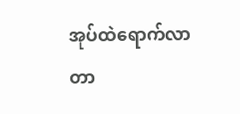အုပ်ထဲရောက်လာတာ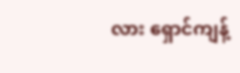လား ရှောင်ကျန့်